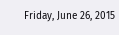Friday, June 26, 2015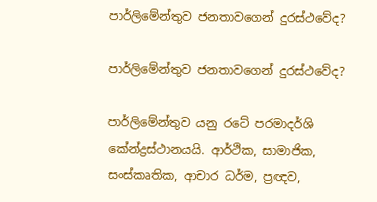පාර්ලිමේන්තුව ජනතාවගෙන් දුරස්‌ථවේද?

පාර්ලිමේන්තුව ජනතාවගෙන් දුරස්‌ථවේද?

පාර්ලිමේන්තුව යනු රටේ පරමාදර්ශි කේන්ද්‍රස්‌ථානයයි. ආර්ථික, සාමාජික, සංස්‌කෘතික, ආචාර ධර්ම, ප්‍රඥව,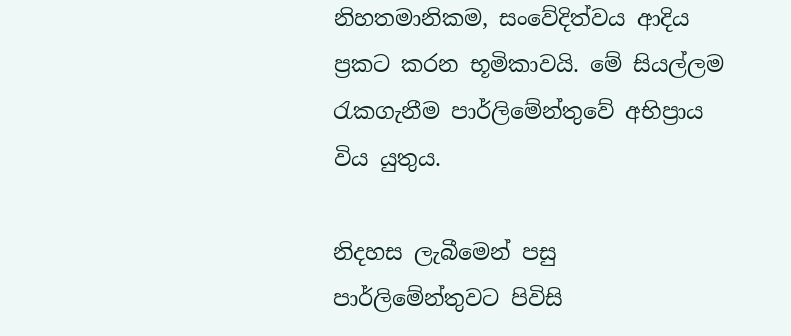නිහතමානිකම, සංවේදිත්වය ආදිය ප්‍රකට කරන භූමිකාවයි. මේ සියල්ලම රැකගැනීම පාර්ලිමේන්තුවේ අභිප්‍රාය විය යුතුය.

නිදහස ලැබීමෙන් පසු පාර්ලිමේන්තුවට පිවිසි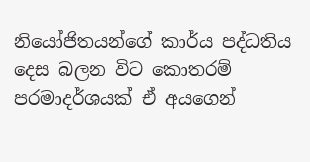නියෝජිතයන්ගේ කාර්ය පද්ධතිය දෙස බලන විට කොතරම් පරමාදර්ශයක්‌ ඒ අයගෙන්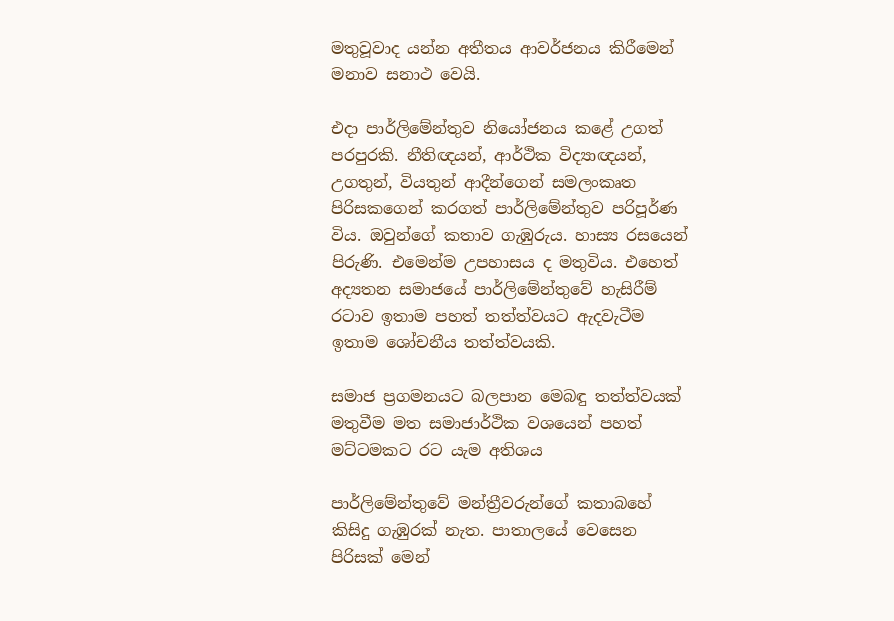මතුවූවාද යන්න අතීතය ආවර්ජනය කිරීමෙන් මනාව සනාථ වෙයි.

එදා පාර්ලිමේන්තුව නියෝජනය කළේ උගත් පරපුරකි. නීතිඥයන්, ආර්ථික විද්‍යාඥයන්, උගතුන්, වියතුන් ආදීන්ගෙන් සමලංකෘත පිරිසකගෙන් කරගත් පාර්ලිමේන්තුව පරිපූර්ණ විය. ඔවුන්ගේ කතාව ගැඹුරුය. හාස්‍ය රසයෙන් පිරුණි. එමෙන්ම උපහාසය ද මතුවිය. එහෙත් අද්‍යතන සමාජයේ පාර්ලිමේන්තුවේ හැසිරීම් රටාව ඉතාම පහත් තත්ත්වයට ඇදවැටීම ඉතාම ශෝචනීය තත්ත්වයකි.

සමාජ ප්‍රගමනයට බලපාන මෙබඳු තත්ත්වයක්‌ මතුවීම මත සමාජාර්ථික වශයෙන් පහත් මට්‌ටමකට රට යැම අතිශය

පාර්ලිමේන්තුවේ මන්ත්‍රීවරුන්ගේ කතාබහේ කිසිදු ගැඹුරක්‌ නැත. පාතාලයේ වෙසෙන පිරිසක්‌ මෙන්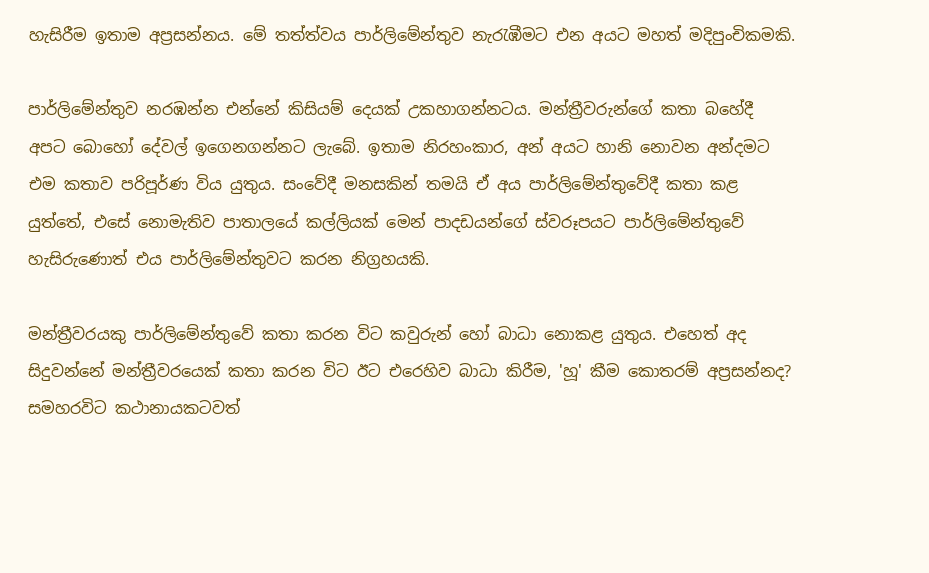හැසිරීම ඉතාම අප්‍රසන්නය. මේ තත්ත්වය පාර්ලිමේන්තුව නැරැඹීමට එන අයට මහත් මදිපුංචිකමකි.

පාර්ලිමේන්තුව නරඹන්න එන්නේ කිසියම් දෙයක්‌ උකහාගන්නටය. මන්ත්‍රීවරුන්ගේ කතා බහේදී අපට බොහෝ දේවල් ඉගෙනගන්නට ලැබේ. ඉතාම නිරහංකාර, අන් අයට හානි නොවන අන්දමට එම කතාව පරිපූර්ණ විය යුතුය. සංවේදී මනසකින් තමයි ඒ අය පාර්ලිමේන්තුවේදී කතා කළ යුත්තේ, එසේ නොමැතිව පාතාලයේ කල්ලියක්‌ මෙන් පාදඩයන්ගේ ස්‌වරූපයට පාර්ලිමේන්තුවේ හැසිරුණොත් එය පාර්ලිමේන්තුවට කරන නිග්‍රහයකි.

මන්ත්‍රීවරයකු පාර්ලිමේන්තුවේ කතා කරන විට කවුරුන් හෝ බාධා නොකළ යුතුය. එහෙත් අද සිදුවන්නේ මන්ත්‍රීවරයෙක්‌ කතා කරන විට ඊට එරෙහිව බාධා කිරීම, 'හූ' කීම කොතරම් අප්‍රසන්නද? සමහරවිට කථානායකටවත්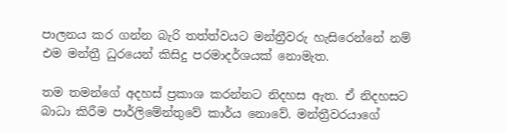පාලනය කර ගන්න බැරි තත්ත්වයට මන්ත්‍රීවරු හැසිරෙන්නේ නම් එම මන්ත්‍රී ධුරයෙන් කිසිදු පරමාදර්ශයක්‌ නොමැත.

තම තමන්ගේ අදහස්‌ ප්‍රකාශ කරන්නට නිදහස ඇත. ඒ නිදහසට බාධා කිරීම පාර්ලිමේන්තුවේ කාර්ය නොවේ. මන්ත්‍රීවරයාගේ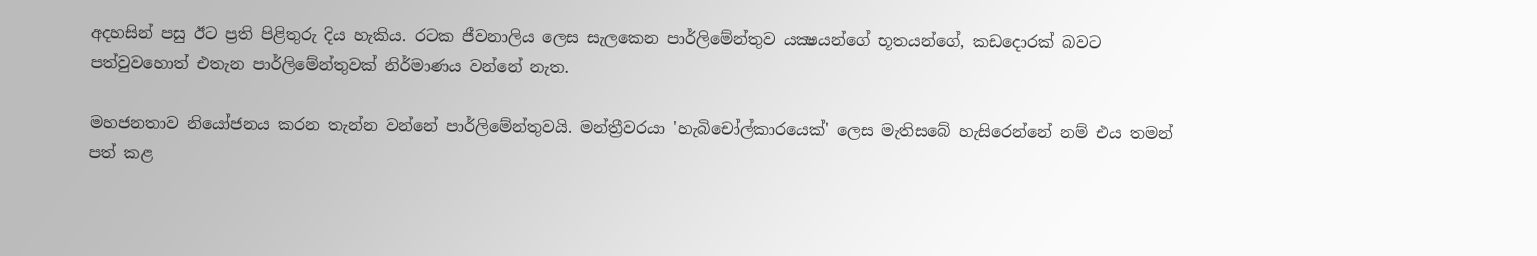අදහසින් පසු ඊට ප්‍රති පිළිතුරු දිය හැකිය. රටක ජීවනාලිය ලෙස සැලකෙන පාර්ලිමේන්තුව යක්‍ෂයන්ගේ භූතයන්ගේ, කඩදොරක්‌ බවට පත්වුවහොත් එතැන පාර්ලිමේන්තුවක්‌ නිර්මාණය වන්නේ නැත.

මහජනතාව නියෝජනය කරන තැන්න වන්නේ පාර්ලිමේන්තුවයි. මන්ත්‍රීවරයා 'හැබිචෝල්කාරයෙක්‌' ලෙස මැතිසබේ හැසිරෙන්නේ නම් එය තමන් පත් කළ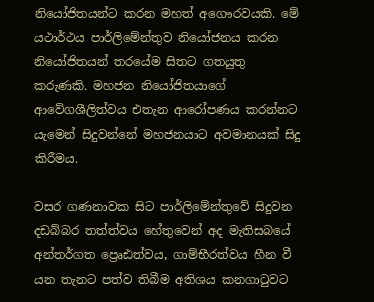නියෝජිතයන්ට කරන මහත් අගෞරවයකි. මේ යථාර්ථය පාර්ලිමේන්තුව නියෝජනය කරන නියෝජිතයන් තරයේම සිතට ගතයුතු කරුණකි. මහජන නියෝජිතයාගේ ආවේගශීලිත්වය එතැන ආරෝපණය කරන්නට යැමෙන් සිදුවන්නේ මහජනයාට අවමානයක්‌ සිදු කිරීමය.

වසර ගණනාවක සිට පාර්ලිමේන්තුවේ සිදුවන දඩබ්බර තත්ත්වය හේතුවෙන් අද මැතිසබයේ අන්තර්ගත ප්‍රෙෘඪත්වය, ගාම්භීරත්වය හීන වී යන තැනට පත්ව තිබීම අතිශය කනගාටුවට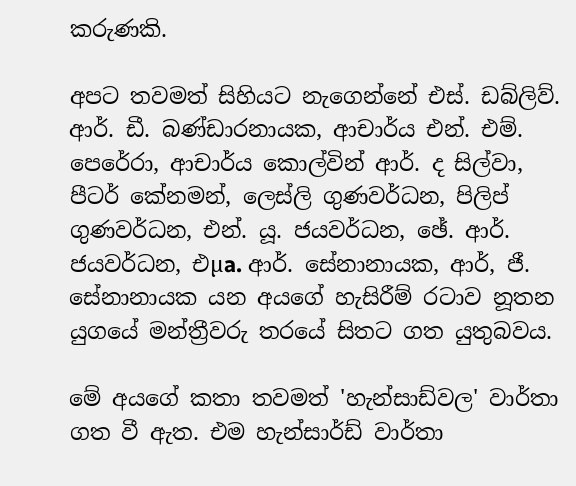කරුණකි.

අපට තවමත් සිහියට නැගෙන්නේ එස්‌. ඩබ්ලිව්. ආර්. ඩී. බණ්‌ඩාරනායක, ආචාර්ය එන්. එම්. පෙරේරා, ආචාර්ය කොල්වින් ආර්. ද සිල්වා, පීටර් කේනමන්, ලෙස්‌ලි ගුණවර්ධන, පිලිප් ගුණවර්ධන, එන්. යූ. ජයවර්ධන, ඡේ. ආර්. ජයවර්ධන, එµa. ආර්. සේනානායක, ආර්, ජී. සේනානායක යන අයගේ හැසිරීම් රටාව නූතන යුගයේ මන්ත්‍රීවරු තරයේ සිතට ගත යුතුබවය.

මේ අයගේ කතා තවමත් 'හැන්සාඩ්වල' වාර්තා ගත වී ඇත. එම හැන්සාර්ඩ් වාර්තා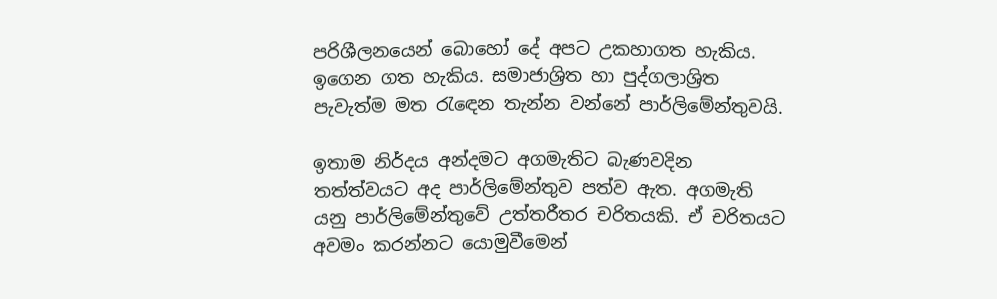පරිශීලනයෙන් බොහෝ දේ අපට උකහාගත හැකිය. ඉගෙන ගත හැකිය. සමාජාශ්‍රිත හා පුද්ගලාශ්‍රිත පැවැත්ම මත රැඳෙන තැන්න වන්නේ පාර්ලිමේන්තුවයි.

ඉතාම නිර්දය අන්දමට අගමැතිට බැණවදින තත්ත්වයට අද පාර්ලිමේන්තුව පත්ව ඇත. අගමැති යනු පාර්ලිමේන්තුවේ උත්තරීතර චරිතයකි. ඒ චරිතයට අවමං කරන්නට යොමුවීමෙන්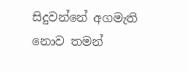සිදුවන්නේ අගමැති නොව තමන්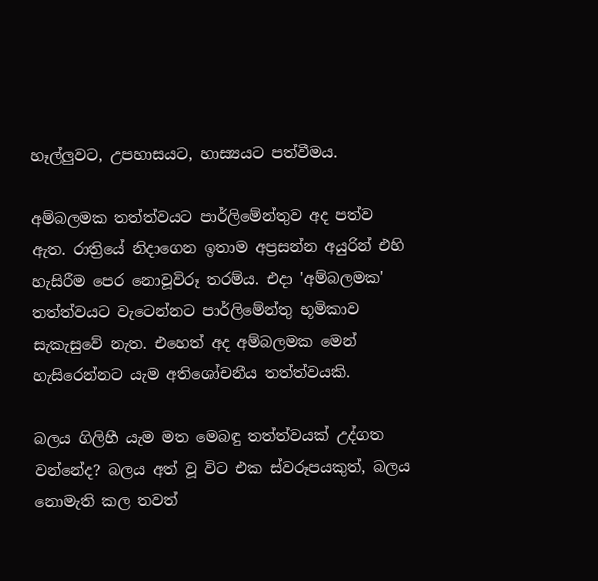හෑල්ලුවට, උපහාසයට, හාස්‍යයට පත්වීමය.

අම්බලමක තත්ත්වයට පාර්ලිමේන්තුව අද පත්ව ඇත. රාත්‍රියේ නිදාගෙන ඉතාම අප්‍රසන්න අයුරින් එහි හැසිරීම පෙර නොවූවිරූ තරම්ය. එදා 'අම්බලමක' තත්ත්වයට වැටෙන්නට පාර්ලිමේන්තු භූමිකාව සැකැසුවේ නැත. එහෙත් අද අම්බලමක මෙන් හැසිරෙන්නට යැම අතිශෝචනීය තත්ත්වයකි.

බලය ගිලිහී යැම මත මෙබඳු තත්ත්වයක්‌ උද්ගත වන්නේද? බලය අත් වූ විට එක ස්‌වරූපයකුත්, බලය නොමැති කල තවත්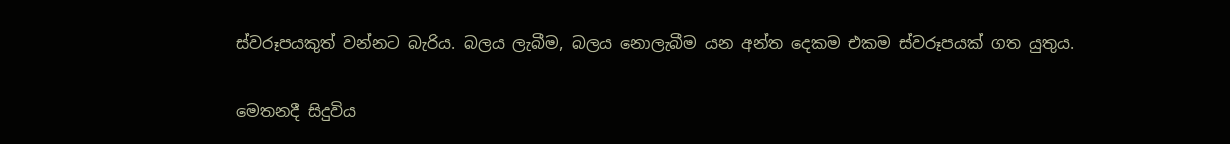ස්‌වරූපයකුත් වන්නට බැරිය. බලය ලැබීම, බලය නොලැබීම යන අන්ත දෙකම එකම ස්‌වරූපයක්‌ ගත යුතුය.

මෙතනදී සිදුවිය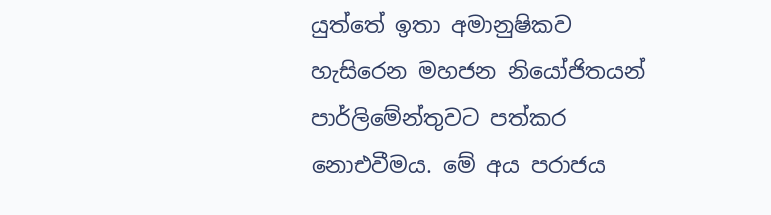යුත්තේ ඉතා අමානුෂිකව හැසිරෙන මහජන නියෝජිතයන් පාර්ලිමේන්තුවට පත්කර නොඑවීමය. මේ අය පරාජය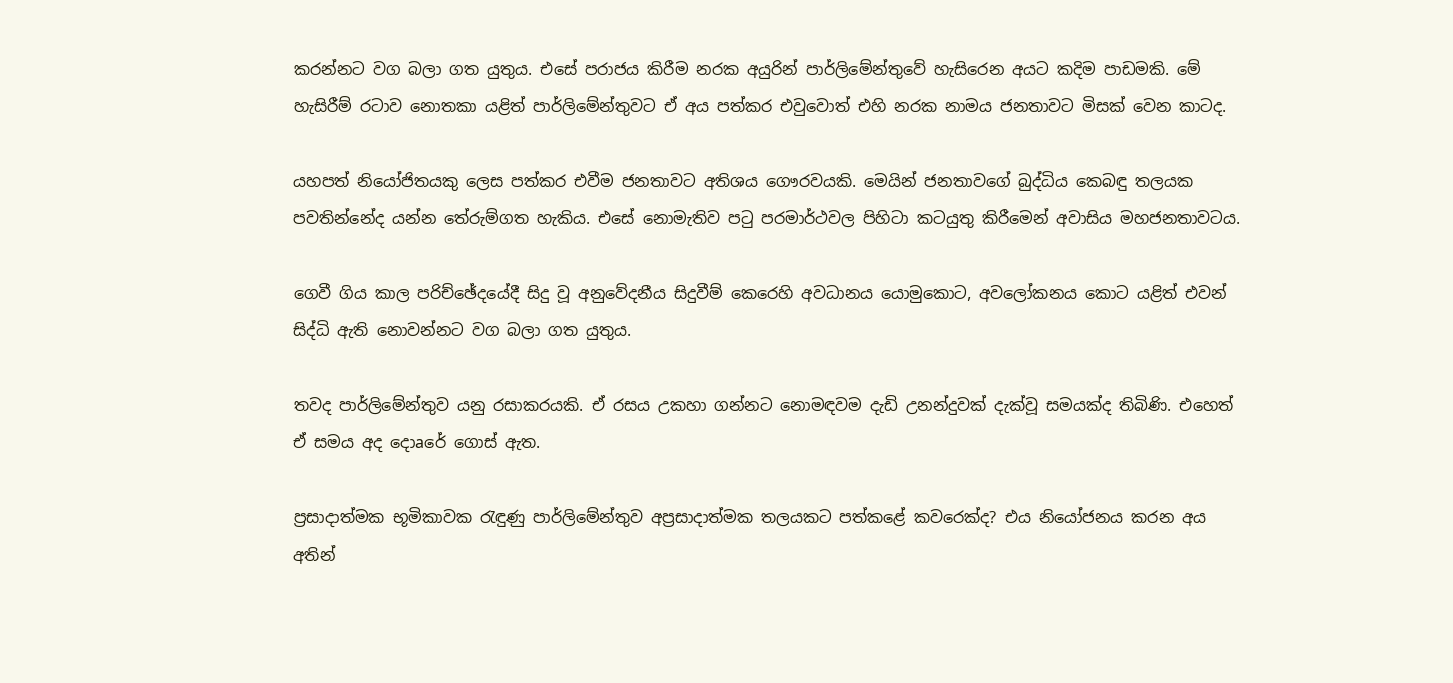කරන්නට වග බලා ගත යුතුය. එසේ පරාජය කිරීම නරක අයුරින් පාර්ලිමේන්තුවේ හැසිරෙන අයට කදිම පාඩමකි. මේ හැසිරීම් රටාව නොතකා යළිත් පාර්ලිමේන්තුවට ඒ අය පත්කර එවුවොත් එහි නරක නාමය ජනතාවට මිසක්‌ වෙන කාටද.

යහපත් නියෝජිතයකු ලෙස පත්කර එවීම ජනතාවට අතිශය ගෞරවයකි. මෙයින් ජනතාවගේ බුද්ධිය කෙබඳු තලයක පවතින්නේද යන්න තේරුම්ගත හැකිය. එසේ නොමැතිව පටු පරමාර්ථවල පිහිටා කටයුතු කිරීමෙන් අවාසිය මහජනතාවටය.

ගෙවී ගිය කාල පරිච්ඡේදයේදී සිදු වූ අනුවේදනීය සිදුවීම් කෙරෙහි අවධානය යොමුකොට, අවලෝකනය කොට යළිත් එවන් සිද්ධි ඇති නොවන්නට වග බලා ගත යුතුය.

තවද පාර්ලිමේන්තුව යනු රසාකරයකි. ඒ රසය උකහා ගන්නට නොමඳවම දැඩි උනන්දුවක්‌ දැක්‌වූ සමයක්‌ද තිබිණි. එහෙත් ඒ සමය අද දොaරේ ගොස්‌ ඇත.

ප්‍රසාදාත්මක භූමිකාවක රැඳුණු පාර්ලිමේන්තුව අප්‍රසාදාත්මක තලයකට පත්කළේ කවරෙක්‌ද? එය නියෝජනය කරන අය අතින්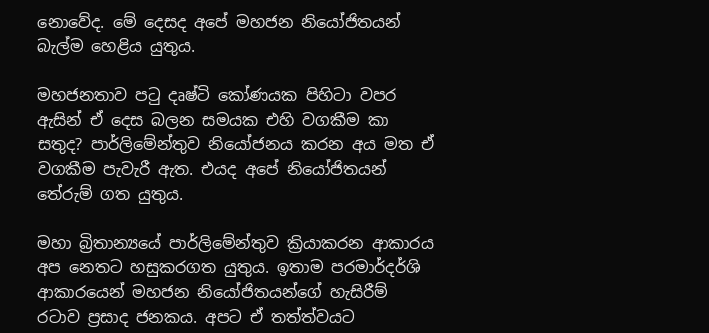නොවේද. මේ දෙසද අපේ මහජන නියෝජිතයන් බැල්ම හෙළිය යුතුය.

මහජනතාව පටු දෘෂ්ටි කෝණයක පිහිටා වපර ඇසින් ඒ දෙස බලන සමයක එහි වගකීම කා සතුද? පාර්ලිමේන්තුව නියෝජනය කරන අය මත ඒ වගකීම පැවැරී ඇත. එයද අපේ නියෝජිතයන් තේරුම් ගත යුතුය.

මහා බ්‍රිතාන්‍යයේ පාර්ලිමේන්තුව ක්‍රියාකරන ආකාරය අප නෙතට හසුකරගත යුතුය. ඉතාම පරමාර්දර්ශි ආකාරයෙන් මහජන නියෝජිතයන්ගේ හැසිරීම් රටාව ප්‍රසාද ජනකය. අපට ඒ තත්ත්වයට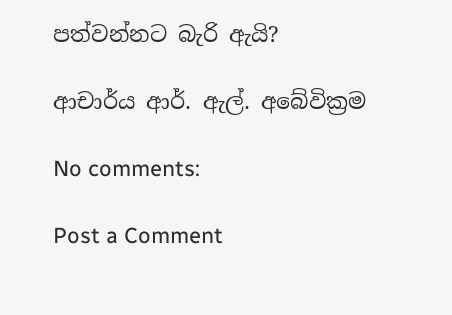පත්වන්නට බැරි ඇයි?

ආචාර්ය ආර්. ඇල්. අබේවික්‍රම

No comments:

Post a Comment